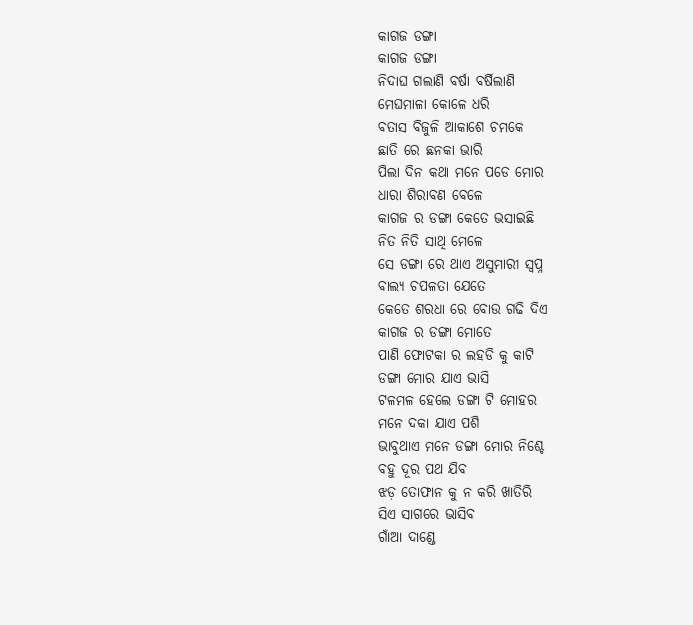କାଗଜ ଡଙ୍ଗା
କାଗଜ ଡଙ୍ଗା
ନିଦାଘ ଗଲାଣି ବର୍ଷା ବର୍ଷିଲାଣି
ମେଘମାଳା କୋଳେ ଧରି
ବତାସ ବିଜୁଳି ଆକାଶେ ଚମକେ
ଛାତି ରେ ଛନକା ଭାରି
ପିଲା ଦିନ କଥା ମନେ ପଡେ ମୋର
ଧାରା ଶିରାବଣ ବେଳେ
କାଗଜ ର ଡଙ୍ଗା କେତେ ଭସାଇଛି
ନିତ ନିତି ସାଥି ମେଳେ
ସେ ଡଙ୍ଗା ରେ ଥାଏ ଅସୁମାରୀ ସ୍ବପ୍ନ
ବାଲ୍ୟ ଚପଳତା ଯେତେ
କେତେ ଶରଧା ରେ ବୋଉ ଗଢି ଦିଏ
କାଗଜ ର ଡଙ୍ଗା ମୋତେ
ପାଣି ଫୋଟକା ର ଲହଡି କୁ କାଟି
ଡଙ୍ଗା ମୋର ଯାଏ ଭାସି
ଟଳମଳ ହେଲେ ଡଙ୍ଗା ଟି ମୋହର
ମନେ ଦକା ଯାଏ ପଶି
ଭାବୁଥାଏ ମନେ ଡଙ୍ଗା ମୋର ନିଶ୍ଚେ
ବହୁ ଦୂର ପଥ ଯିବ
ଝଡ଼ ତୋଫାନ କୁ ନ କରି ଖାତିରି
ସିଏ ସାଗରେ ଭାସିବ
ଗାଁଆ ଦାଣ୍ଡେ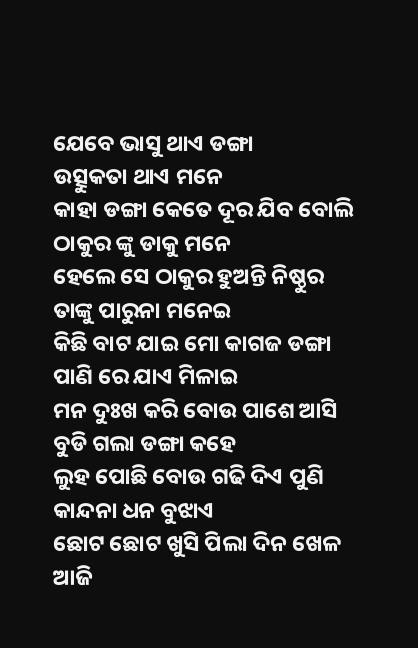ଯେବେ ଭାସୁ ଥାଏ ଡଙ୍ଗା
ଉତ୍ସୁକତା ଥାଏ ମନେ
କାହା ଡଙ୍ଗା କେତେ ଦୂର ଯିବ ବୋଲି
ଠାକୁର ଙ୍କୁ ଡାକୁ ମନେ
ହେଲେ ସେ ଠାକୁର ହୁଅନ୍ତି ନିଷ୍ଠୁର
ତାଙ୍କୁ ପାରୁନା ମନେଇ
କିଛି ବାଟ ଯାଇ ମୋ କାଗଜ ଡଙ୍ଗା
ପାଣି ରେ ଯାଏ ମିଳାଇ
ମନ ଦୁଃଖ କରି ବୋଉ ପାଶେ ଆସି
ବୁଡି ଗଲା ଡଙ୍ଗା କହେ
ଲୁହ ପୋଛି ବୋଉ ଗଢି ଦିଏ ପୁଣି
କାନ୍ଦନା ଧନ ବୁଝାଏ
ଛୋଟ ଛୋଟ ଖୁସି ପିଲା ଦିନ ଖେଳ
ଆଜି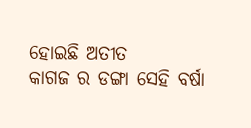ହୋଇଛି ଅତୀତ
କାଗଜ ର ଡଙ୍ଗା ସେହି ବର୍ଷା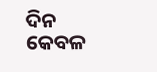ଦିନ
କେବଳ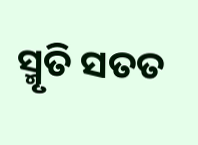ସ୍ମୃତି ସତତ